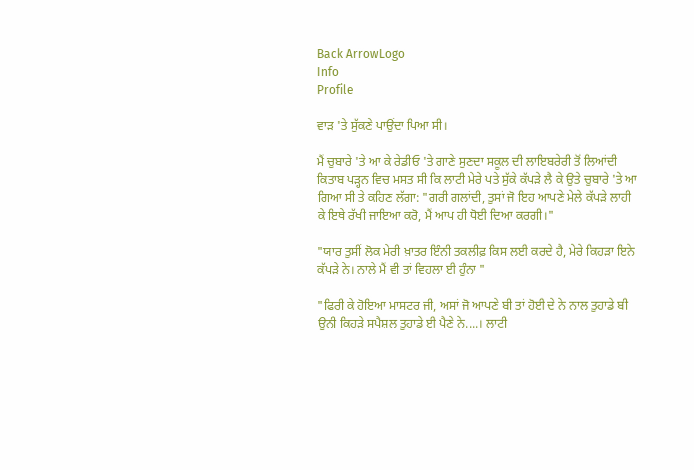Back ArrowLogo
Info
Profile

ਵਾੜ 'ਤੇ ਸੁੱਕਣੇ ਪਾਉਂਦਾ ਪਿਆ ਸੀ।

ਮੈਂ ਚੁਬਾਰੇ 'ਤੇ ਆ ਕੇ ਰੇਡੀਓ 'ਤੇ ਗਾਣੇ ਸੁਣਦਾ ਸਕੂਲ ਦੀ ਲਾਇਬਰੇਰੀ ਤੋਂ ਲਿਆਂਦੀ ਕਿਤਾਬ ਪੜ੍ਹਨ ਵਿਚ ਮਸਤ ਸੀ ਕਿ ਲਾਟੀ ਮੇਰੇ ਪਤੇ ਸੁੱਕੇ ਕੱਪੜੇ ਲੈ ਕੇ ਉਤੇ ਚੁਬਾਰੇ 'ਤੇ ਆ ਗਿਆ ਸੀ ਤੇ ਕਹਿਣ ਲੱਗਾ: "ਗਰੀ ਗਲਾਂਦੀ, ਤੁਸਾਂ ਜੋ ਇਹ ਆਪਣੇ ਮੇਲੇ ਕੱਪੜੇ ਲਾਹੀ ਕੇ ਇਥੇ ਰੱਖੀ ਜਾਇਆ ਕਰੋ, ਮੈਂ ਆਪ ਹੀ ਧੋਈ ਦਿਆ ਕਰਗੀ।"

"ਯਾਰ ਤੁਸੀਂ ਲੋਕ ਮੇਰੀ ਖ਼ਾਤਰ ਇੰਨੀ ਤਕਲੀਫ਼ ਕਿਸ ਲਈ ਕਰਦੇ ਹੈ, ਮੇਰੇ ਕਿਹੜਾ ਇਨੇ ਕੱਪੜੇ ਨੇ। ਨਾਲੇ ਮੈਂ ਵੀ ਤਾਂ ਵਿਹਲਾ ਈ ਹੁੰਨਾ "

"ਫਿਰੀ ਕੇ ਹੋਇਆ ਮਾਸਟਰ ਜੀ, ਅਸਾਂ ਜੋ ਆਪਣੇ ਬੀ ਤਾਂ ਹੋਈ ਦੇ ਨੇ ਨਾਲ ਤੁਹਾਡੇ ਬੀ ਉਨੀ ਕਿਹੜੇ ਸਪੈਸ਼ਲ ਤੁਹਾਡੇ ਈ ਪੈਣੇ ਨੇ....। ਲਾਟੀ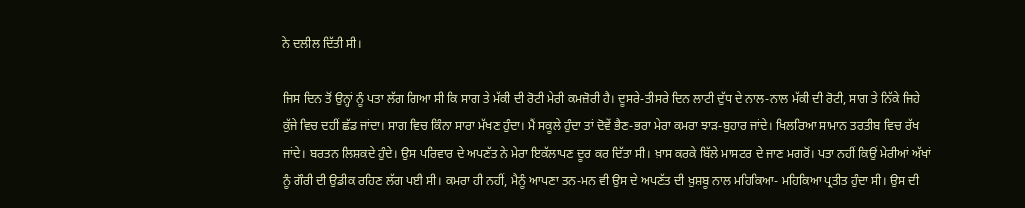ਨੇ ਦਲੀਲ ਦਿੱਤੀ ਸੀ।

ਜਿਸ ਦਿਨ ਤੋਂ ਉਨ੍ਹਾਂ ਨੂੰ ਪਤਾ ਲੱਗ ਗਿਆ ਸੀ ਕਿ ਸਾਗ ਤੇ ਮੱਕੀ ਦੀ ਰੋਟੀ ਮੇਰੀ ਕਮਜ਼ੋਰੀ ਹੈ। ਦੂਸਰੇ-ਤੀਸਰੇ ਦਿਨ ਲਾਟੀ ਦੁੱਧ ਦੇ ਨਾਲ-ਨਾਲ ਮੱਕੀ ਦੀ ਰੋਟੀ, ਸਾਗ ਤੇ ਨਿੱਕੇ ਜਿਹੇ ਕੁੱਜੇ ਵਿਚ ਦਹੀਂ ਛੱਡ ਜਾਂਦਾ। ਸਾਗ ਵਿਚ ਕਿੰਨਾ ਸਾਰਾ ਮੱਖਣ ਹੁੰਦਾ। ਮੈਂ ਸਕੂਲੇ ਹੁੰਦਾ ਤਾਂ ਦੋਵੇਂ ਭੈਣ-ਭਰਾ ਮੇਰਾ ਕਮਰਾ ਝਾੜ-ਬੁਹਾਰ ਜਾਂਦੇ। ਖਿਲਰਿਆ ਸਾਮਾਨ ਤਰਤੀਬ ਵਿਚ ਰੱਖ ਜਾਂਦੇ। ਬਰਤਨ ਲਿਸ਼ਕਦੇ ਹੁੰਦੇ। ਉਸ ਪਰਿਵਾਰ ਦੇ ਅਪਣੱਤ ਨੇ ਮੇਰਾ ਇਕੱਲਾਪਣ ਦੂਰ ਕਰ ਦਿੱਤਾ ਸੀ। ਖ਼ਾਸ ਕਰਕੇ ਬਿੱਲੇ ਮਾਸਟਰ ਦੇ ਜਾਣ ਮਗਰੋਂ। ਪਤਾ ਨਹੀਂ ਕਿਉਂ ਮੇਰੀਆਂ ਅੱਖਾਂ ਨੂੰ ਗੌਰੀ ਦੀ ਉਡੀਕ ਰਹਿਣ ਲੱਗ ਪਈ ਸੀ। ਕਮਰਾ ਹੀ ਨਹੀਂ, ਮੈਨੂੰ ਆਪਣਾ ਤਨ-ਮਨ ਵੀ ਉਸ ਦੇ ਅਪਣੱਤ ਦੀ ਖ਼ੁਸ਼ਬੂ ਨਾਲ ਮਹਿਕਿਆ- ਮਹਿਕਿਆ ਪ੍ਰਤੀਤ ਹੁੰਦਾ ਸੀ। ਉਸ ਦੀ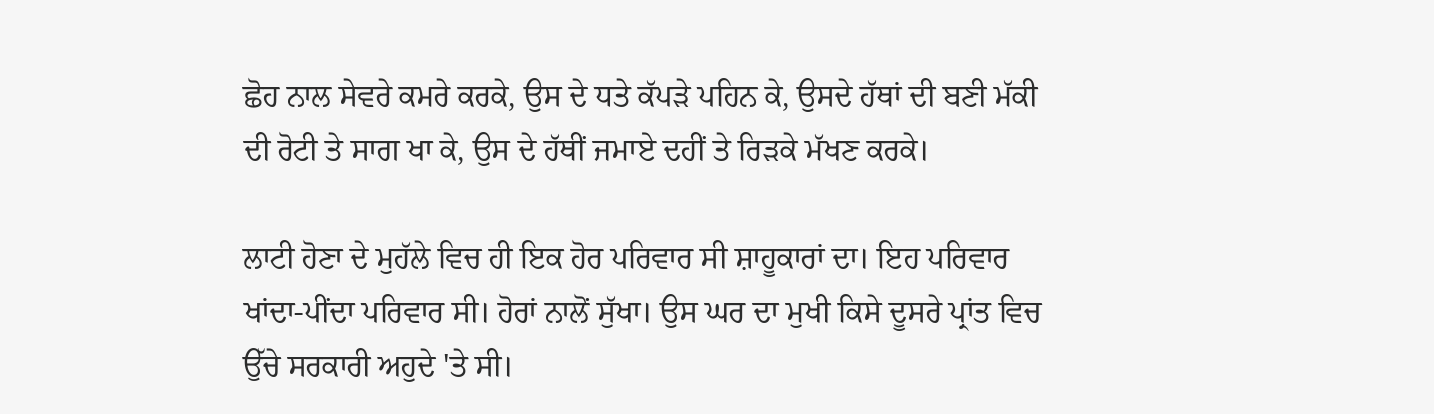ਛੋਹ ਨਾਲ ਸੇਵਰੇ ਕਮਰੇ ਕਰਕੇ, ਉਸ ਦੇ ਧਤੇ ਕੱਪੜੇ ਪਹਿਨ ਕੇ, ਉਸਦੇ ਹੱਥਾਂ ਦੀ ਬਣੀ ਮੱਕੀ ਦੀ ਰੋਟੀ ਤੇ ਸਾਗ ਖਾ ਕੇ, ਉਸ ਦੇ ਹੱਥੀਂ ਜਮਾਏ ਦਹੀਂ ਤੇ ਰਿੜਕੇ ਮੱਖਣ ਕਰਕੇ।

ਲਾਟੀ ਹੋਣਾ ਦੇ ਮੁਹੱਲੇ ਵਿਚ ਹੀ ਇਕ ਹੋਰ ਪਰਿਵਾਰ ਸੀ ਸ਼ਾਹੂਕਾਰਾਂ ਦਾ। ਇਹ ਪਰਿਵਾਰ ਖਾਂਦਾ-ਪੀਂਦਾ ਪਰਿਵਾਰ ਸੀ। ਹੋਰਾਂ ਨਾਲੋਂ ਸੁੱਖਾ। ਉਸ ਘਰ ਦਾ ਮੁਖੀ ਕਿਸੇ ਦੂਸਰੇ ਪ੍ਰਾਂਤ ਵਿਚ ਉੱਚੇ ਸਰਕਾਰੀ ਅਹੁਦੇ 'ਤੇ ਸੀ।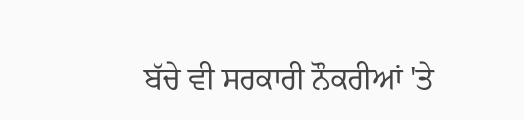ਬੱਚੇ ਵੀ ਸਰਕਾਰੀ ਨੌਕਰੀਆਂ 'ਤੇ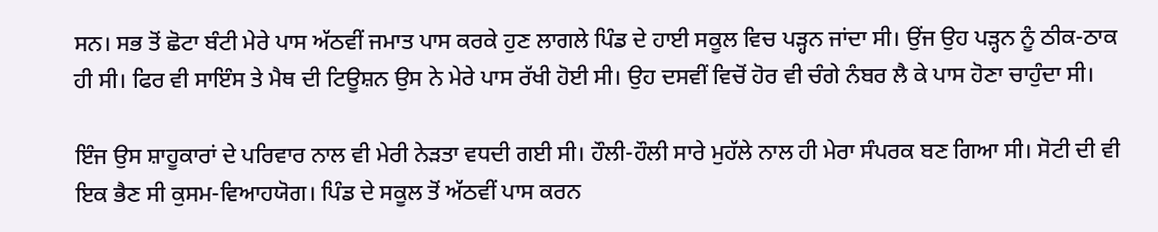ਸਨ। ਸਭ ਤੋਂ ਛੋਟਾ ਬੰਟੀ ਮੇਰੇ ਪਾਸ ਅੱਠਵੀਂ ਜਮਾਤ ਪਾਸ ਕਰਕੇ ਹੁਣ ਲਾਗਲੇ ਪਿੰਡ ਦੇ ਹਾਈ ਸਕੂਲ ਵਿਚ ਪੜ੍ਹਨ ਜਾਂਦਾ ਸੀ। ਉਂਜ ਉਹ ਪੜ੍ਹਨ ਨੂੰ ਠੀਕ-ਠਾਕ ਹੀ ਸੀ। ਫਿਰ ਵੀ ਸਾਇੰਸ ਤੇ ਮੈਥ ਦੀ ਟਿਊਸ਼ਨ ਉਸ ਨੇ ਮੇਰੇ ਪਾਸ ਰੱਖੀ ਹੋਈ ਸੀ। ਉਹ ਦਸਵੀਂ ਵਿਚੋਂ ਹੋਰ ਵੀ ਚੰਗੇ ਨੰਬਰ ਲੈ ਕੇ ਪਾਸ ਹੋਣਾ ਚਾਹੁੰਦਾ ਸੀ।

ਇੰਜ ਉਸ ਸ਼ਾਹੂਕਾਰਾਂ ਦੇ ਪਰਿਵਾਰ ਨਾਲ ਵੀ ਮੇਰੀ ਨੇੜਤਾ ਵਧਦੀ ਗਈ ਸੀ। ਹੌਲੀ-ਹੌਲੀ ਸਾਰੇ ਮੁਹੱਲੇ ਨਾਲ ਹੀ ਮੇਰਾ ਸੰਪਰਕ ਬਣ ਗਿਆ ਸੀ। ਸੋਟੀ ਦੀ ਵੀ ਇਕ ਭੈਣ ਸੀ ਕੁਸਮ-ਵਿਆਹਯੋਗ। ਪਿੰਡ ਦੇ ਸਕੂਲ ਤੋਂ ਅੱਠਵੀਂ ਪਾਸ ਕਰਨ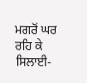ਮਗਰੋਂ ਘਰ ਰਹਿ ਕੇ ਸਿਲਾਈ-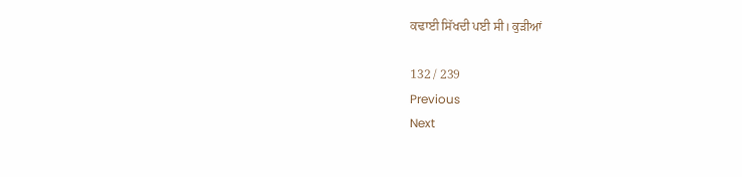ਕਢਾਈ ਸਿੱਖਦੀ ਪਈ ਸੀ। ਕੁੜੀਆਂ

132 / 239
Previous
Next